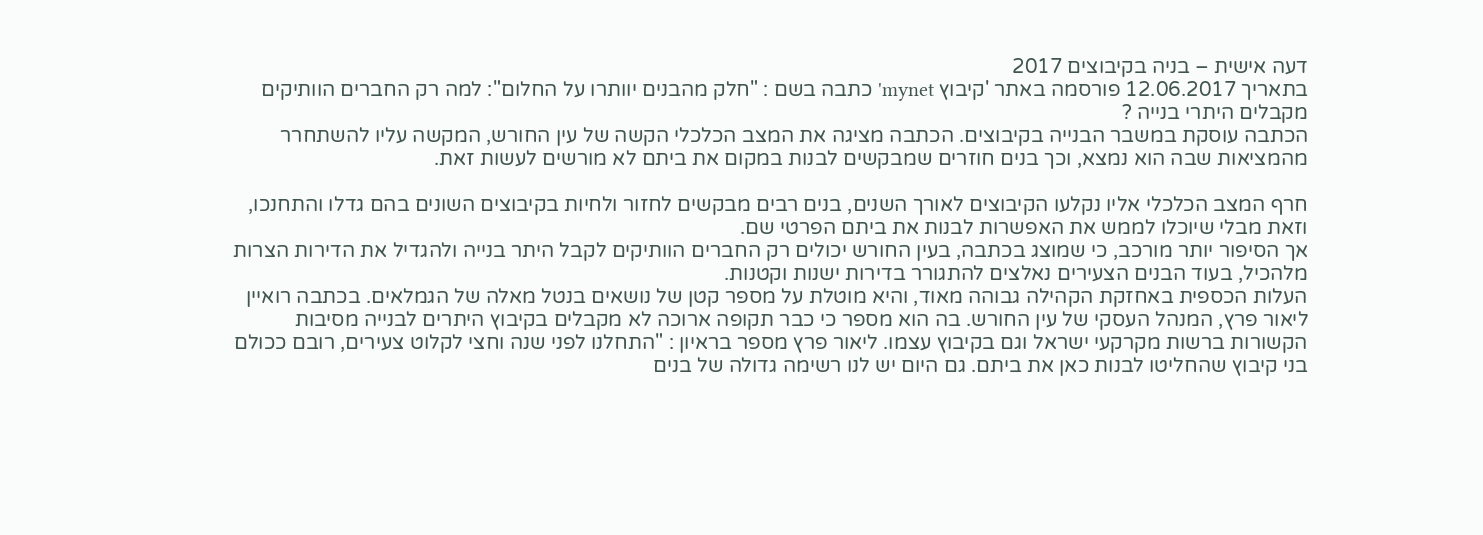דעה אישית – בניה בקיבוצים 2017
בתאריך 12.06.2017 פורסמה באתר 'קיבוץ mynet' כתבה בשם : "חלק מהבנים יוותרו על החלום": למה רק החברים הוותיקים מקבלים היתרי בנייה ?
הכתבה עוסקת במשבר הבנייה בקיבוצים. הכתבה מציגה את המצב הכלכלי הקשה של עין החורש, המקשה עליו להשתחרר מהמציאות שבה הוא נמצא, וכך בנים חוזרים שמבקשים לבנות במקום את ביתם לא מורשים לעשות זאת.

חרף המצב הכלכלי אליו נקלעו הקיבוצים לאורך השנים, בנים רבים מבקשים לחזור ולחיות בקיבוצים השונים בהם גדלו והתחנכו, וזאת מבלי שיוכלו לממש את האפשרות לבנות את ביתם הפרטי שם.
אך הסיפור יותר מורכב, כי שמוצג בכתבה, בעין החורש יכולים רק החברים הוותיקים לקבל היתר בנייה ולהגדיל את הדירות הצרות מלהכיל, בעוד הבנים הצעירים נאלצים להתגורר בדירות ישנות וקטנות.
העלות הכספית באחזקת הקהילה גבוהה מאוד, והיא מוטלת על מספר קטן של נושאים בנטל מאלה של הגמלאים. בכתבה רואיין ליאור פרץ, המנהל העסקי של עין החורש. בה הוא מספר כי כבר תקופה ארוכה לא מקבלים בקיבוץ היתרים לבנייה מסיבות הקשורות ברשות מקרקעי ישראל וגם בקיבוץ עצמו. ליאור פרץ מספר בראיון : "התחלנו לפני שנה וחצי לקלוט צעירים, רובם ככולם בני קיבוץ שהחליטו לבנות כאן את ביתם. גם היום יש לנו רשימה גדולה של בנים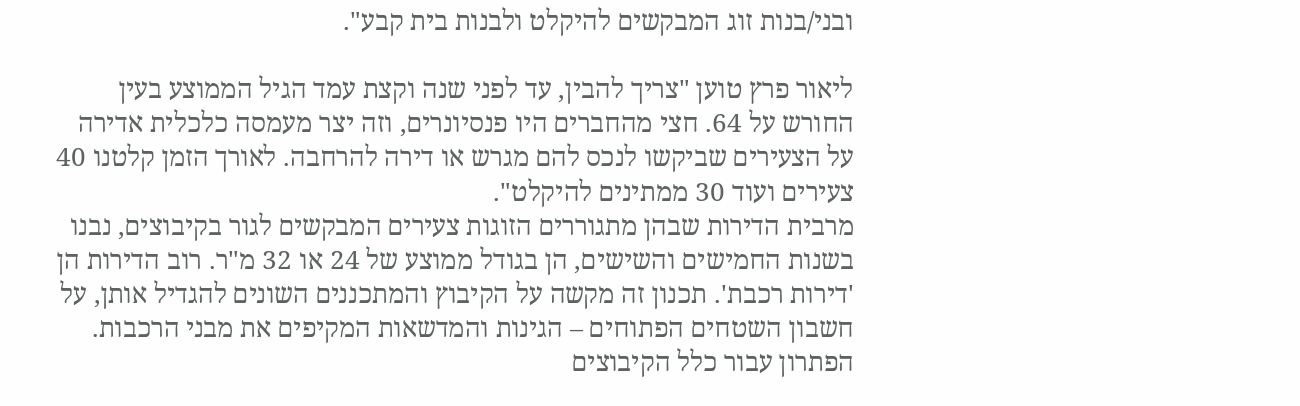ובני/בנות זוג המבקשים להיקלט ולבנות בית קבע".

ליאור פרץ טוען "צריך להבין, עד לפני שנה וקצת עמד הגיל הממוצע בעין החורש על 64. חצי מהחברים היו פנסיונרים, וזה יצר מעמסה כלכלית אדירה על הצעירים שביקשו לנכס להם מגרש או דירה להרחבה. לאורך הזמן קלטנו 40 צעירים ועוד 30 ממתינים להיקלט".
מרבית הדירות שבהן מתגוררים הזוגות צעירים המבקשים לגור בקיבוצים, נבנו בשנות החמישים והשישים, הן בגודל ממוצע של 24 או 32 מ"ר. רוב הדירות הן 'דירות רכבת'. תכנון זה מקשה על הקיבוץ והמתכננים השונים להגדיל אותן, על חשבון השטחים הפתוחים – הגינות והמדשאות המקיפים את מבני הרכבות. הפתרון עבור כלל הקיבוצים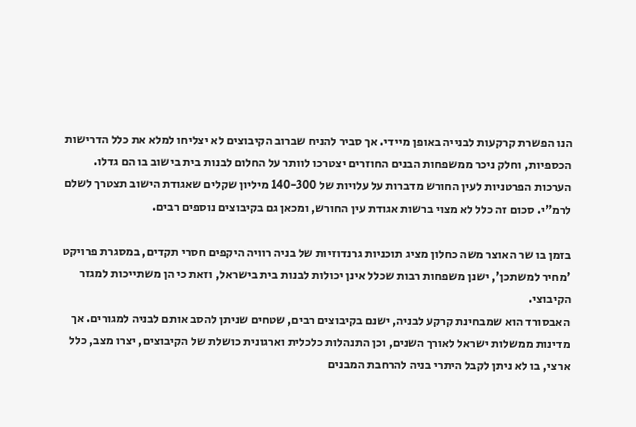הנו הפשרת קרקעות לבנייה באופן מיידי. אך סביר להניח שברוב הקיבוצים לא יצליחו למלא את כלל הדרישות הכספיות, וחלק ניכר ממשפחות הבנים החוזרים יצטרכו לוותר על החלום לבנות בית בישוב בו הם גדלו.
הערכות הפרטניות לעין החורש מדברות על עלויות של 140-300 מיליון שקלים שאגודת הישוב תצטרך לשלם לרמ"י. סכום זה כלל לא מצוי ברשות אגודת עין החורש, ומכאן גם בקיבוצים נוספים רבים.

בזמן בו שר האוצר משה כחלון מציג תוכניות גרנדוזיות של בניה רוויה היקפים חסרי תקדים, במסגרת פרויקט 'מחיר למשתכן', ישנן משפחות רבות שכלל אינן יכולות לבנות בית בישראל, וזאת כי הן משתייכות למגזר הקיבוצי.
האבסורד הוא שמבחינת קרקע לבניה, ישנם בקיבוצים רבים, שטחים שניתן להסב אותם לבניה למגורים. אך מדינות ממשלות ישראל לאורך השנים, וכן התנהלות כלכלית וארגונית כושלת של הקיבוצים, יצרו מצב, כלל ארצי, בו לא ניתן לקבל היתרי בניה להרחבת המבנים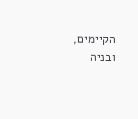הקיימים, ובניה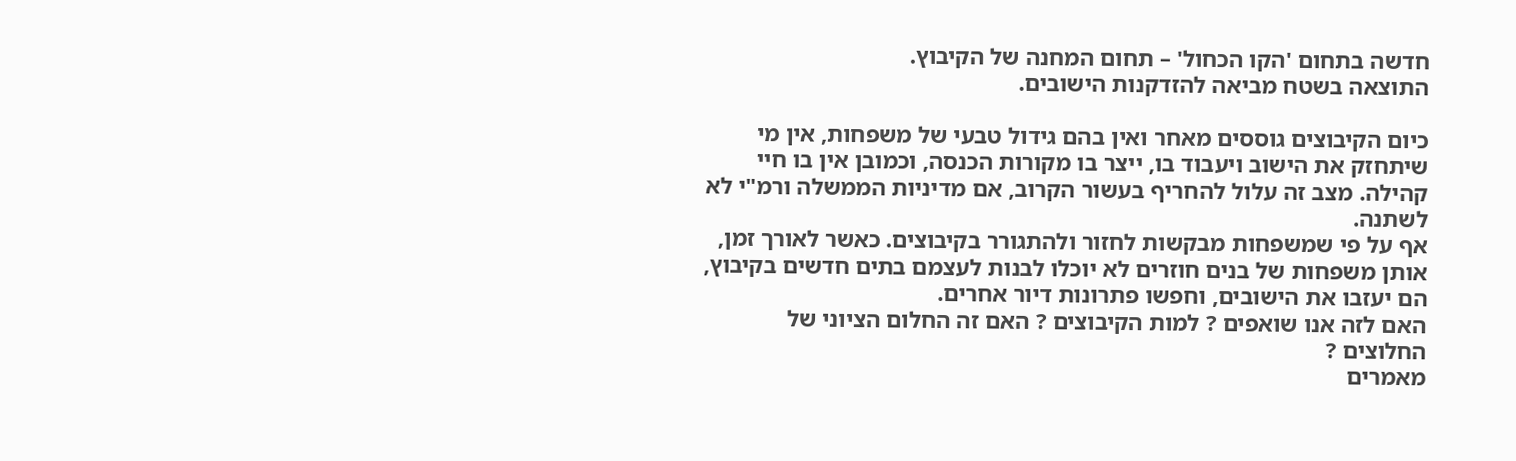חדשה בתחום 'הקו הכחול' – תחום המחנה של הקיבוץ.
התוצאה בשטח מביאה להזדקנות הישובים.

כיום הקיבוצים גוססים מאחר ואין בהם גידול טבעי של משפחות, אין מי שיתחזק את הישוב ויעבוד בו, ייצר בו מקורות הכנסה, וכמובן אין בו חיי קהילה. מצב זה עלול להחריף בעשור הקרוב, אם מדיניות הממשלה ורמ"י לא לשתנה.
אף על פי שמשפחות מבקשות לחזור ולהתגורר בקיבוצים. כאשר לאורך זמן, אותן משפחות של בנים חוזרים לא יוכלו לבנות לעצמם בתים חדשים בקיבוץ, הם יעזבו את הישובים, וחפשו פתרונות דיור אחרים.
האם לזה אנו שואפים ? למות הקיבוצים ? האם זה החלום הציוני של החלוצים ?
מאמרים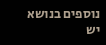נוספים בנושא
יש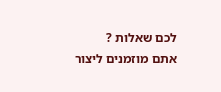לכם שאלות ?
אתם מוזמנים ליצור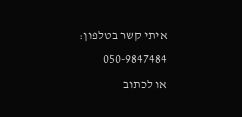איתי קשר בטלפון: 050-9847484
או לכתוב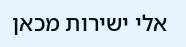אלי ישירות מכאן